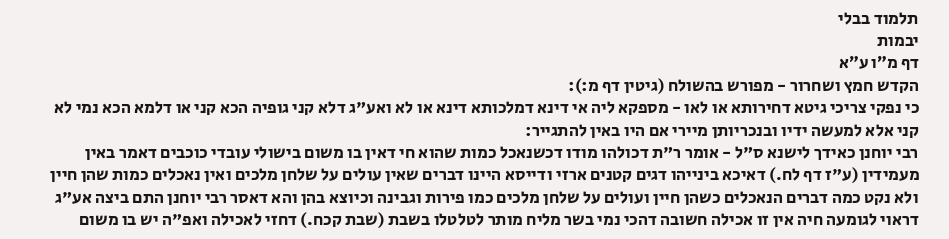תלמוד בבלי
יבמות
דף מ״ו ע״א
הקדש חמץ ושחרור - מפורש בהשולח (גיטין דף מ:):
כי נפקי צריכי גיטא דחירותא או לאו - מספקא ליה אי דינא דמלכותא דינא או לא ואע"ג דלא קני גופיה הכא קני או דלמא הכא נמי לא קני אלא למעשה ידיו ובנכריותן מיירי אם היו באין להתגייר:
רבי יוחנן כאידך לישנא ס"ל - אומר ר"ת דכולהו מודו דכשנאכל כמות שהוא חי דאין בו משום בישולי עובדי כוכבים דאמר באין מעמידין (ע"ז דף לח.) דאיכא בינייהו דגים קטנים ארזי ודייסא היינו דברים שאין עולים על שלחן מלכים ואין נאכלים כמות שהן חיין ולא נקט כמה דברים הנאכלים כשהן חיין ועולים על שלחן מלכים כמו פירות וגבינה וכיוצא בהן והא דאסר רבי יוחנן התם ביצה אע"ג דראוי לגומעה חיה אין זו אכילה חשובה דהכי נמי בשר מליח מותר לטלטלו בשבת (שבת קכח.) דחזי לאכילה ואפ"ה יש בו משום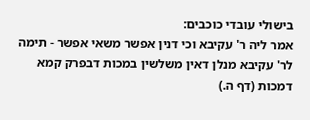בישולי עובדי כוכבים:
אמר ליה ר' עקיבא וכי דנין אפשר משאי אפשר - תימה לר' עקיבא מנלן דאין משלשין במכות דבפרק קמא דמכות (דף ה.)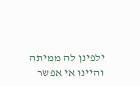ילפינן לה ממיתה והיינו אי אפשר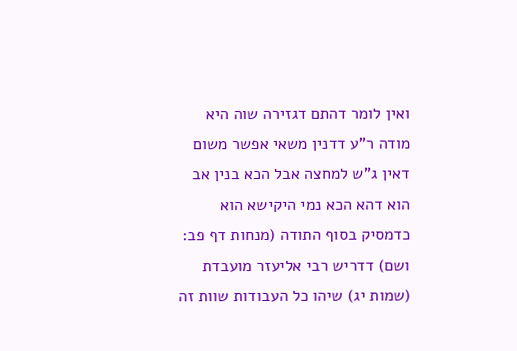ואין לומר דהתם דגזירה שוה היא מודה ר"ע דדנין משאי אפשר משום דאין ג"ש למחצה אבל הכא בנין אב הוא דהא הכא נמי היקישא הוא כדמסיק בסוף התודה (מנחות דף פב: ושם) דדריש רבי אליעזר מועבדת (שמות יג) שיהו כל העבודות שוות זה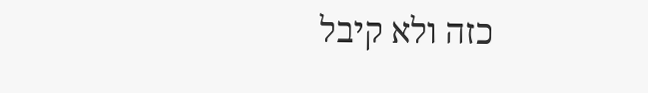כזה ולא קיבל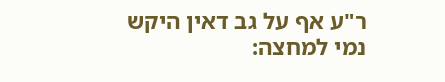ר"ע אף על גב דאין היקש נמי למחצה: